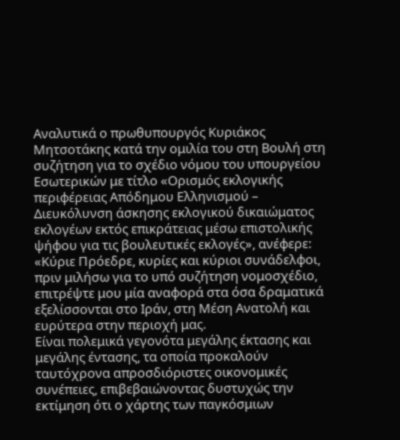Αναλυτικά ο πρωθυπουργός Κυριάκος Μητσοτάκης κατά την ομιλία του στη Βουλή στη συζήτηση για το σχέδιο νόμου του υπουργείου Εσωτερικών με τίτλο «Ορισμός εκλογικής περιφέρειας Απόδημου Ελληνισμού – Διευκόλυνση άσκησης εκλογικού δικαιώματος εκλογέων εκτός επικράτειας μέσω επιστολικής ψήφου για τις βουλευτικές εκλογές», ανέφερε:
«Κύριε Πρόεδρε, κυρίες και κύριοι συνάδελφοι, πριν μιλήσω για το υπό συζήτηση νομοσχέδιο, επιτρέψτε μου μία αναφορά στα όσα δραματικά εξελίσσονται στο Ιράν, στη Μέση Ανατολή και ευρύτερα στην περιοχή μας.
Είναι πολεμικά γεγονότα μεγάλης έκτασης και μεγάλης έντασης, τα οποία προκαλούν ταυτόχρονα απροσδιόριστες οικονομικές συνέπειες, επιβεβαιώνοντας δυστυχώς την εκτίμηση ότι ο χάρτης των παγκόσμιων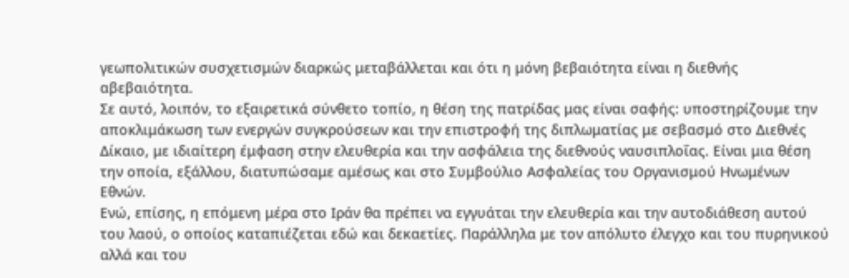γεωπολιτικών συσχετισμών διαρκώς μεταβάλλεται και ότι η μόνη βεβαιότητα είναι η διεθνής αβεβαιότητα.
Σε αυτό, λοιπόν, το εξαιρετικά σύνθετο τοπίο, η θέση της πατρίδας μας είναι σαφής: υποστηρίζουμε την αποκλιμάκωση των ενεργών συγκρούσεων και την επιστροφή της διπλωματίας με σεβασμό στο Διεθνές Δίκαιο, με ιδιαίτερη έμφαση στην ελευθερία και την ασφάλεια της διεθνούς ναυσιπλοΐας. Είναι μια θέση την οποία, εξάλλου, διατυπώσαμε αμέσως και στο Συμβούλιο Ασφαλείας του Οργανισμού Ηνωμένων Εθνών.
Ενώ, επίσης, η επόμενη μέρα στο Ιράν θα πρέπει να εγγυάται την ελευθερία και την αυτοδιάθεση αυτού του λαού, ο οποίος καταπιέζεται εδώ και δεκαετίες. Παράλληλα με τον απόλυτο έλεγχο και του πυρηνικού αλλά και του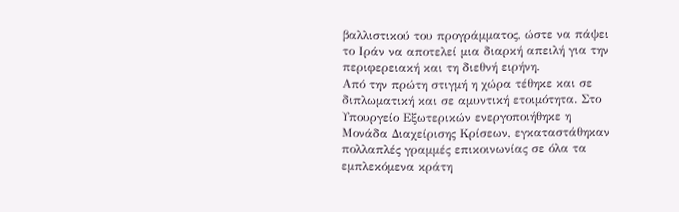βαλλιστικού του προγράμματος, ώστε να πάψει το Ιράν να αποτελεί μια διαρκή απειλή για την περιφερειακή και τη διεθνή ειρήνη.
Από την πρώτη στιγμή η χώρα τέθηκε και σε διπλωματική και σε αμυντική ετοιμότητα. Στο Υπουργείο Εξωτερικών ενεργοποιήθηκε η Μονάδα Διαχείρισης Κρίσεων, εγκαταστάθηκαν πολλαπλές γραμμές επικοινωνίας σε όλα τα εμπλεκόμενα κράτη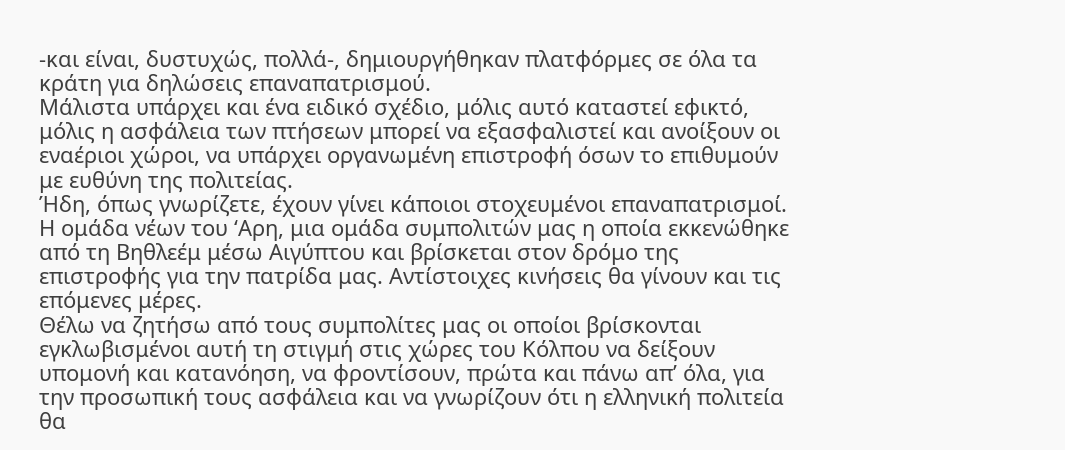-και είναι, δυστυχώς, πολλά-, δημιουργήθηκαν πλατφόρμες σε όλα τα κράτη για δηλώσεις επαναπατρισμού.
Μάλιστα υπάρχει και ένα ειδικό σχέδιο, μόλις αυτό καταστεί εφικτό, μόλις η ασφάλεια των πτήσεων μπορεί να εξασφαλιστεί και ανοίξουν οι εναέριοι χώροι, να υπάρχει οργανωμένη επιστροφή όσων το επιθυμούν με ευθύνη της πολιτείας.
Ήδη, όπως γνωρίζετε, έχουν γίνει κάποιοι στοχευμένοι επαναπατρισμοί. Η ομάδα νέων του ‘Αρη, μια ομάδα συμπολιτών μας η οποία εκκενώθηκε από τη Βηθλεέμ μέσω Αιγύπτου και βρίσκεται στον δρόμο της επιστροφής για την πατρίδα μας. Αντίστοιχες κινήσεις θα γίνουν και τις επόμενες μέρες.
Θέλω να ζητήσω από τους συμπολίτες μας οι οποίοι βρίσκονται εγκλωβισμένοι αυτή τη στιγμή στις χώρες του Κόλπου να δείξουν υπομονή και κατανόηση, να φροντίσουν, πρώτα και πάνω απ’ όλα, για την προσωπική τους ασφάλεια και να γνωρίζουν ότι η ελληνική πολιτεία θα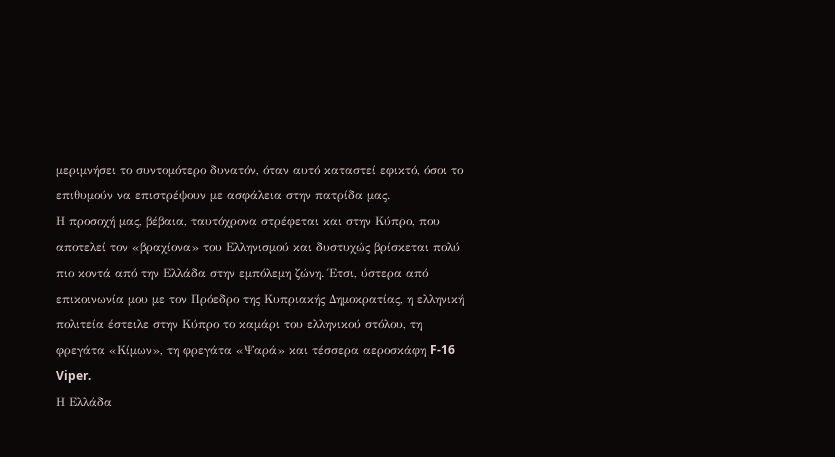μεριμνήσει το συντομότερο δυνατόν, όταν αυτό καταστεί εφικτό, όσοι το επιθυμούν να επιστρέψουν με ασφάλεια στην πατρίδα μας.
Η προσοχή μας, βέβαια, ταυτόχρονα στρέφεται και στην Κύπρο, που αποτελεί τον «βραχίονα» του Ελληνισμού και δυστυχώς βρίσκεται πολύ πιο κοντά από την Ελλάδα στην εμπόλεμη ζώνη. Έτσι, ύστερα από επικοινωνία μου με τον Πρόεδρο της Κυπριακής Δημοκρατίας, η ελληνική πολιτεία έστειλε στην Κύπρο το καμάρι του ελληνικού στόλου, τη φρεγάτα «Κίμων», τη φρεγάτα «Ψαρά» και τέσσερα αεροσκάφη F-16 Viper.
Η Ελλάδα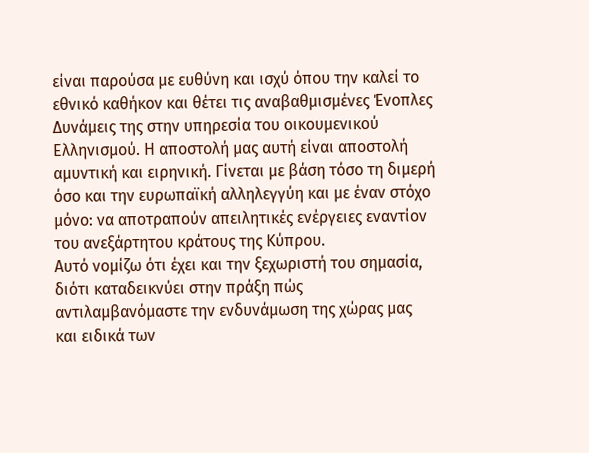είναι παρούσα με ευθύνη και ισχύ όπου την καλεί το εθνικό καθήκον και θέτει τις αναβαθμισμένες Ένοπλες Δυνάμεις της στην υπηρεσία του οικουμενικού Ελληνισμού. Η αποστολή μας αυτή είναι αποστολή αμυντική και ειρηνική. Γίνεται με βάση τόσο τη διμερή όσο και την ευρωπαϊκή αλληλεγγύη και με έναν στόχο μόνο: να αποτραπούν απειλητικές ενέργειες εναντίον του ανεξάρτητου κράτους της Κύπρου.
Αυτό νομίζω ότι έχει και την ξεχωριστή του σημασία, διότι καταδεικνύει στην πράξη πώς αντιλαμβανόμαστε την ενδυνάμωση της χώρας μας και ειδικά των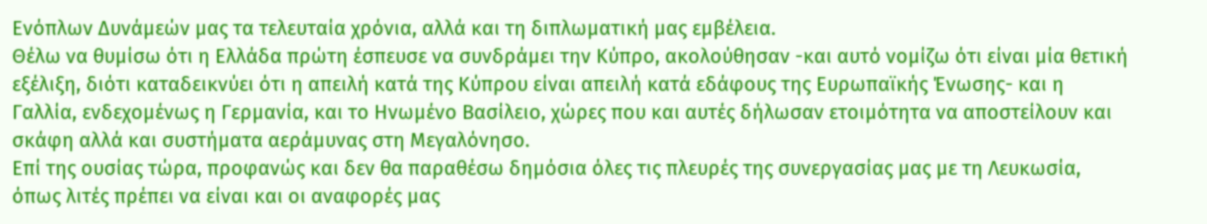Ενόπλων Δυνάμεών μας τα τελευταία χρόνια, αλλά και τη διπλωματική μας εμβέλεια.
Θέλω να θυμίσω ότι η Ελλάδα πρώτη έσπευσε να συνδράμει την Κύπρο, ακολούθησαν -και αυτό νομίζω ότι είναι μία θετική εξέλιξη, διότι καταδεικνύει ότι η απειλή κατά της Κύπρου είναι απειλή κατά εδάφους της Ευρωπαϊκής Ένωσης- και η Γαλλία, ενδεχομένως η Γερμανία, και το Ηνωμένο Βασίλειο, χώρες που και αυτές δήλωσαν ετοιμότητα να αποστείλουν και σκάφη αλλά και συστήματα αεράμυνας στη Μεγαλόνησο.
Επί της ουσίας τώρα, προφανώς και δεν θα παραθέσω δημόσια όλες τις πλευρές της συνεργασίας μας με τη Λευκωσία, όπως λιτές πρέπει να είναι και οι αναφορές μας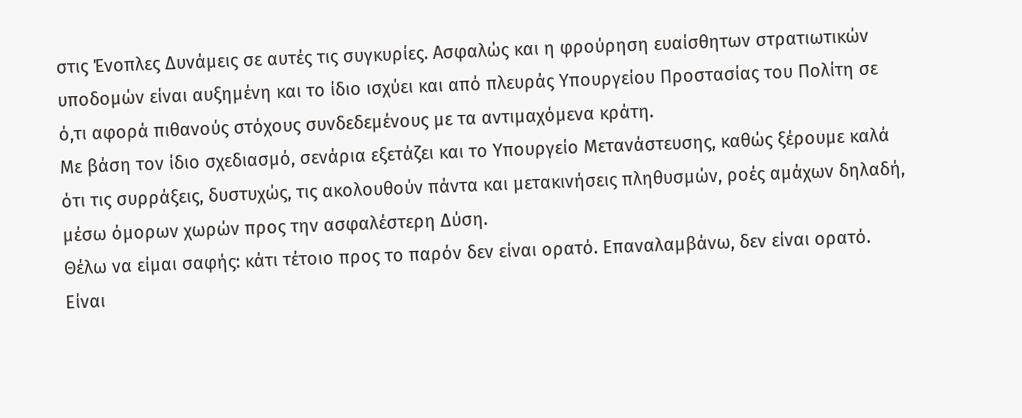στις Ένοπλες Δυνάμεις σε αυτές τις συγκυρίες. Ασφαλώς και η φρούρηση ευαίσθητων στρατιωτικών υποδομών είναι αυξημένη και το ίδιο ισχύει και από πλευράς Υπουργείου Προστασίας του Πολίτη σε ό,τι αφορά πιθανούς στόχους συνδεδεμένους με τα αντιμαχόμενα κράτη.
Με βάση τον ίδιο σχεδιασμό, σενάρια εξετάζει και το Υπουργείο Μετανάστευσης, καθώς ξέρουμε καλά ότι τις συρράξεις, δυστυχώς, τις ακολουθούν πάντα και μετακινήσεις πληθυσμών, ροές αμάχων δηλαδή, μέσω όμορων χωρών προς την ασφαλέστερη Δύση.
Θέλω να είμαι σαφής: κάτι τέτοιο προς το παρόν δεν είναι ορατό. Επαναλαμβάνω, δεν είναι ορατό. Είναι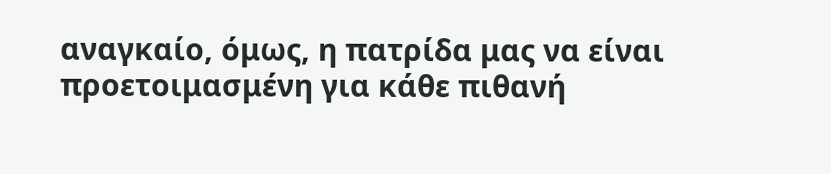αναγκαίο, όμως, η πατρίδα μας να είναι προετοιμασμένη για κάθε πιθανή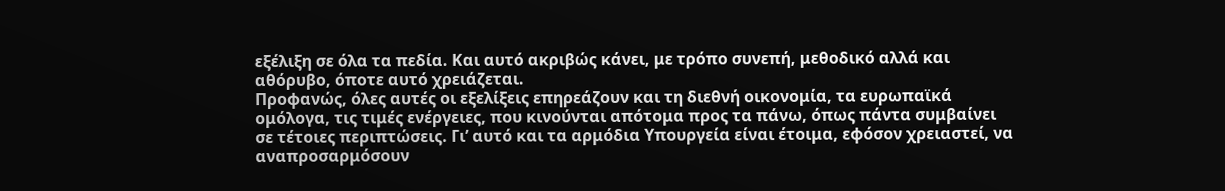εξέλιξη σε όλα τα πεδία. Και αυτό ακριβώς κάνει, με τρόπο συνεπή, μεθοδικό αλλά και αθόρυβο, όποτε αυτό χρειάζεται.
Προφανώς, όλες αυτές οι εξελίξεις επηρεάζουν και τη διεθνή οικονομία, τα ευρωπαϊκά ομόλογα, τις τιμές ενέργειες, που κινούνται απότομα προς τα πάνω, όπως πάντα συμβαίνει σε τέτοιες περιπτώσεις. Γι’ αυτό και τα αρμόδια Υπουργεία είναι έτοιμα, εφόσον χρειαστεί, να αναπροσαρμόσουν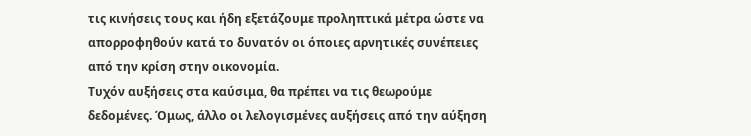τις κινήσεις τους και ήδη εξετάζουμε προληπτικά μέτρα ώστε να απορροφηθούν κατά το δυνατόν οι όποιες αρνητικές συνέπειες από την κρίση στην οικονομία.
Τυχόν αυξήσεις στα καύσιμα, θα πρέπει να τις θεωρούμε δεδομένες. Όμως, άλλο οι λελογισμένες αυξήσεις από την αύξηση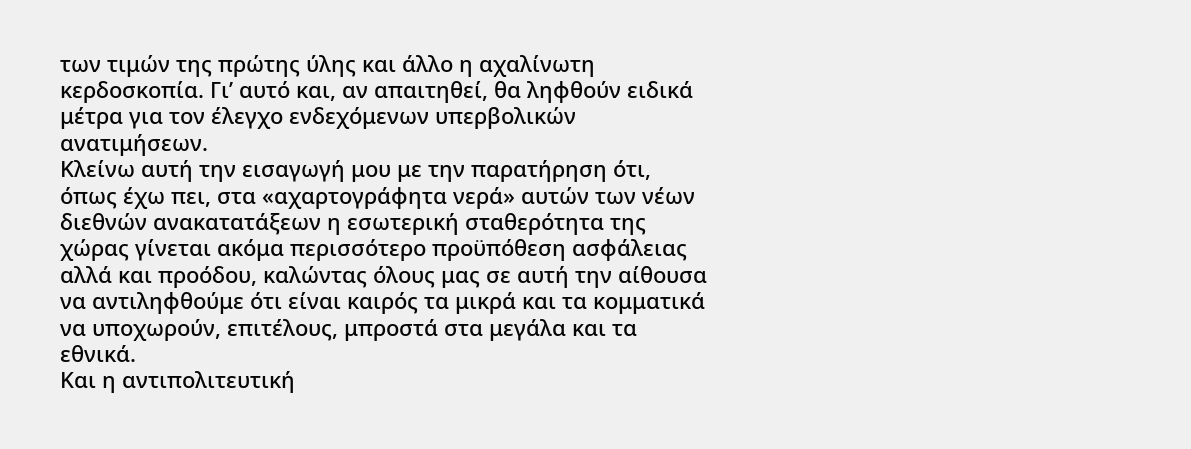των τιμών της πρώτης ύλης και άλλο η αχαλίνωτη κερδοσκοπία. Γι’ αυτό και, αν απαιτηθεί, θα ληφθούν ειδικά μέτρα για τον έλεγχο ενδεχόμενων υπερβολικών ανατιμήσεων.
Κλείνω αυτή την εισαγωγή μου με την παρατήρηση ότι, όπως έχω πει, στα «αχαρτογράφητα νερά» αυτών των νέων διεθνών ανακατατάξεων η εσωτερική σταθερότητα της χώρας γίνεται ακόμα περισσότερο προϋπόθεση ασφάλειας αλλά και προόδου, καλώντας όλους μας σε αυτή την αίθουσα να αντιληφθούμε ότι είναι καιρός τα μικρά και τα κομματικά να υποχωρούν, επιτέλους, μπροστά στα μεγάλα και τα εθνικά.
Και η αντιπολιτευτική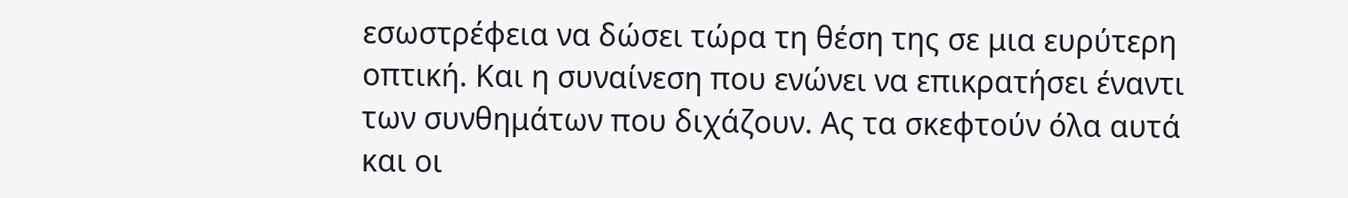εσωστρέφεια να δώσει τώρα τη θέση της σε μια ευρύτερη οπτική. Και η συναίνεση που ενώνει να επικρατήσει έναντι των συνθημάτων που διχάζουν. Ας τα σκεφτούν όλα αυτά και οι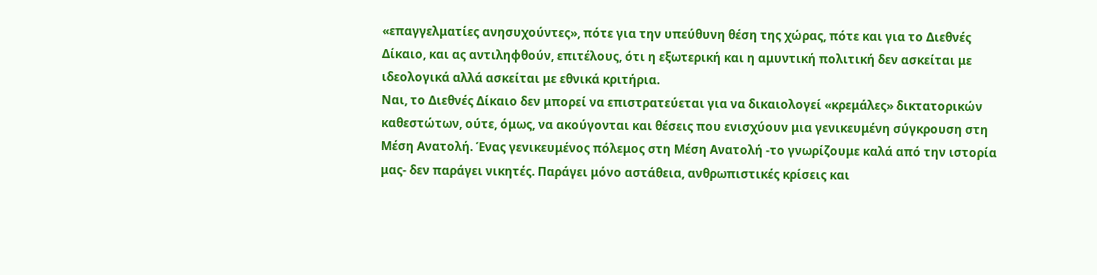«επαγγελματίες ανησυχούντες», πότε για την υπεύθυνη θέση της χώρας, πότε και για το Διεθνές Δίκαιο, και ας αντιληφθούν, επιτέλους, ότι η εξωτερική και η αμυντική πολιτική δεν ασκείται με ιδεολογικά αλλά ασκείται με εθνικά κριτήρια.
Ναι, το Διεθνές Δίκαιο δεν μπορεί να επιστρατεύεται για να δικαιολογεί «κρεμάλες» δικτατορικών καθεστώτων, ούτε, όμως, να ακούγονται και θέσεις που ενισχύουν μια γενικευμένη σύγκρουση στη Μέση Ανατολή. Ένας γενικευμένος πόλεμος στη Μέση Ανατολή -το γνωρίζουμε καλά από την ιστορία μας- δεν παράγει νικητές. Παράγει μόνο αστάθεια, ανθρωπιστικές κρίσεις και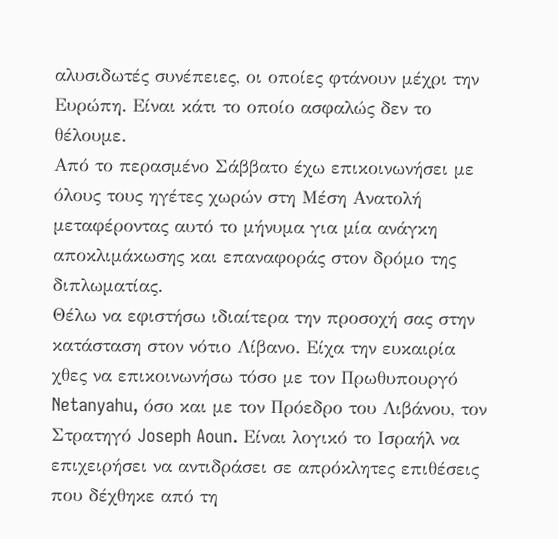αλυσιδωτές συνέπειες, οι οποίες φτάνουν μέχρι την Ευρώπη. Είναι κάτι το οποίο ασφαλώς δεν το θέλουμε.
Από το περασμένο Σάββατο έχω επικοινωνήσει με όλους τους ηγέτες χωρών στη Μέση Ανατολή μεταφέροντας αυτό το μήνυμα για μία ανάγκη αποκλιμάκωσης και επαναφοράς στον δρόμο της διπλωματίας.
Θέλω να εφιστήσω ιδιαίτερα την προσοχή σας στην κατάσταση στον νότιο Λίβανο. Είχα την ευκαιρία χθες να επικοινωνήσω τόσο με τον Πρωθυπουργό Netanyahu, όσο και με τον Πρόεδρο του Λιβάνου, τον Στρατηγό Joseph Aoun. Είναι λογικό το Ισραήλ να επιχειρήσει να αντιδράσει σε απρόκλητες επιθέσεις που δέχθηκε από τη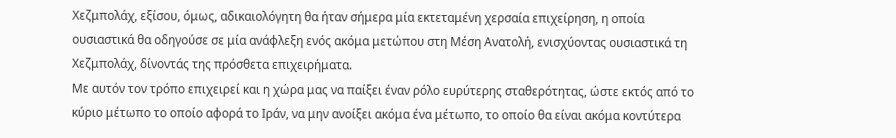Χεζμπολάχ, εξίσου, όμως, αδικαιολόγητη θα ήταν σήμερα μία εκτεταμένη χερσαία επιχείρηση, η οποία ουσιαστικά θα οδηγούσε σε μία ανάφλεξη ενός ακόμα μετώπου στη Μέση Ανατολή, ενισχύοντας ουσιαστικά τη Χεζμπολάχ, δίνοντάς της πρόσθετα επιχειρήματα.
Με αυτόν τον τρόπο επιχειρεί και η χώρα μας να παίξει έναν ρόλο ευρύτερης σταθερότητας, ώστε εκτός από το κύριο μέτωπο το οποίο αφορά το Ιράν, να μην ανοίξει ακόμα ένα μέτωπο, το οποίο θα είναι ακόμα κοντύτερα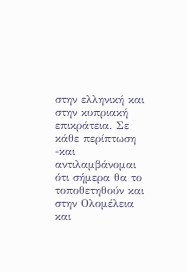στην ελληνική και στην κυπριακή επικράτεια. Σε κάθε περίπτωση -και αντιλαμβάνομαι ότι σήμερα θα το τοποθετηθούν και στην Ολομέλεια και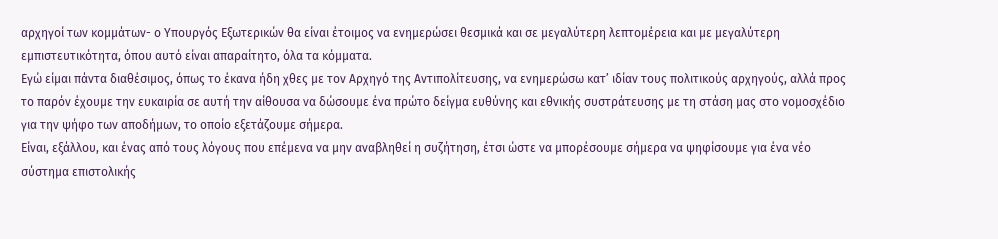αρχηγοί των κομμάτων- ο Υπουργός Εξωτερικών θα είναι έτοιμος να ενημερώσει θεσμικά και σε μεγαλύτερη λεπτομέρεια και με μεγαλύτερη εμπιστευτικότητα, όπου αυτό είναι απαραίτητο, όλα τα κόμματα.
Εγώ είμαι πάντα διαθέσιμος, όπως το έκανα ήδη χθες με τον Αρχηγό της Αντιπολίτευσης, να ενημερώσω κατ’ ιδίαν τους πολιτικούς αρχηγούς, αλλά προς το παρόν έχουμε την ευκαιρία σε αυτή την αίθουσα να δώσουμε ένα πρώτο δείγμα ευθύνης και εθνικής συστράτευσης με τη στάση μας στο νομοσχέδιο για την ψήφο των αποδήμων, το οποίο εξετάζουμε σήμερα.
Είναι, εξάλλου, και ένας από τους λόγους που επέμενα να μην αναβληθεί η συζήτηση, έτσι ώστε να μπορέσουμε σήμερα να ψηφίσουμε για ένα νέο σύστημα επιστολικής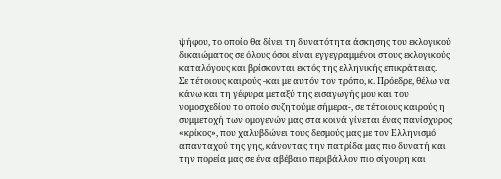ψήφου, το οποίο θα δίνει τη δυνατότητα άσκησης του εκλογικού δικαιώματος σε όλους όσοι είναι εγγεγραμμένοι στους εκλογικούς καταλόγους και βρίσκονται εκτός της ελληνικής επικράτειας.
Σε τέτοιους καιρούς -και με αυτόν τον τρόπο, κ. Πρόεδρε, θέλω να κάνω και τη γέφυρα μεταξύ της εισαγωγής μου και του νομοσχεδίου το οποίο συζητούμε σήμερα-, σε τέτοιους καιρούς η συμμετοχή των ομογενών μας στα κοινά γίνεται ένας πανίσχυρος «κρίκος», που χαλυβδώνει τους δεσμούς μας με τον Ελληνισμό απανταχού της γης, κάνοντας την πατρίδα μας πιο δυνατή και την πορεία μας σε ένα αβέβαιο περιβάλλον πιο σίγουρη και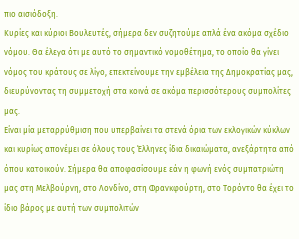πιο αισιόδοξη.
Κυρίες και κύριοι Βουλευτές, σήμερα δεν συζητούμε απλά ένα ακόμα σχέδιο νόμου. Θα έλεγα ότι με αυτό το σημαντικό νομοθέτημα, το οποίο θα γίνει νόμος του κράτους σε λίγο, επεκτείνουμε την εμβέλεια της Δημοκρατίας μας, διευρύνοντας τη συμμετοχή στα κοινά σε ακόμα περισσότερους συμπολίτες μας.
Είναι μία μεταρρύθμιση που υπερβαίνει τα στενά όρια των εκλογικών κύκλων και κυρίως απονέμει σε όλους τους Έλληνες ίδια δικαιώματα, ανεξάρτητα από όπου κατοικούν. Σήμερα θα αποφασίσουμε εάν η φωνή ενός συμπατριώτη μας στη Μελβούρνη, στο Λονδίνο, στη Φρανκφούρτη, στο Τορόντο θα έχει το ίδιο βάρος με αυτή των συμπολιτών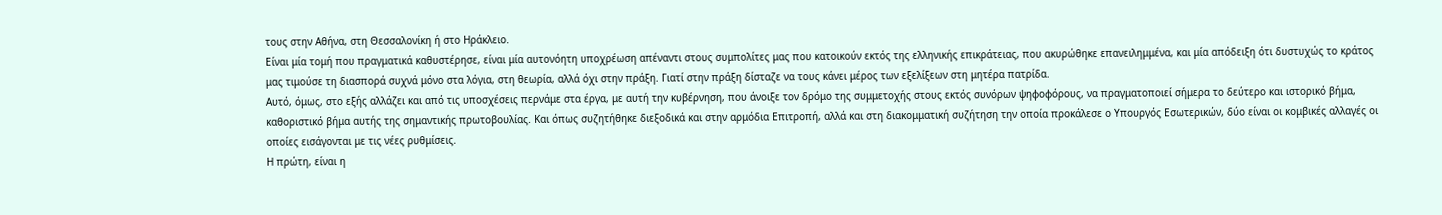τους στην Αθήνα, στη Θεσσαλονίκη ή στο Ηράκλειο.
Είναι μία τομή που πραγματικά καθυστέρησε, είναι μία αυτονόητη υποχρέωση απέναντι στους συμπολίτες μας που κατοικούν εκτός της ελληνικής επικράτειας, που ακυρώθηκε επανειλημμένα, και μία απόδειξη ότι δυστυχώς το κράτος μας τιμούσε τη διασπορά συχνά μόνο στα λόγια, στη θεωρία, αλλά όχι στην πράξη. Γιατί στην πράξη δίσταζε να τους κάνει μέρος των εξελίξεων στη μητέρα πατρίδα.
Αυτό, όμως, στο εξής αλλάζει και από τις υποσχέσεις περνάμε στα έργα, με αυτή την κυβέρνηση, που άνοιξε τον δρόμο της συμμετοχής στους εκτός συνόρων ψηφοφόρους, να πραγματοποιεί σήμερα το δεύτερο και ιστορικό βήμα, καθοριστικό βήμα αυτής της σημαντικής πρωτοβουλίας. Και όπως συζητήθηκε διεξοδικά και στην αρμόδια Επιτροπή, αλλά και στη διακομματική συζήτηση την οποία προκάλεσε ο Υπουργός Εσωτερικών, δύο είναι οι κομβικές αλλαγές οι οποίες εισάγονται με τις νέες ρυθμίσεις.
Η πρώτη, είναι η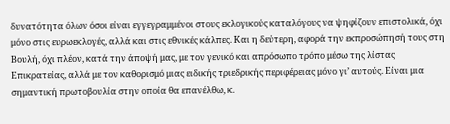δυνατότητα όλων όσοι είναι εγγεγραμμένοι στους εκλογικούς καταλόγους να ψηφίζουν επιστολικά, όχι μόνο στις ευρωεκλογές, αλλά και στις εθνικές κάλπες. Και η δεύτερη, αφορά την εκπροσώπησή τους στη Βουλή, όχι πλέον, κατά την άποψή μας, με τον γενικό και απρόσωπο τρόπο μέσω της λίστας Επικρατείας, αλλά με τον καθορισμό μιας ειδικής τριεδρικής περιφέρειας μόνο γι’ αυτούς. Είναι μια σημαντική πρωτοβουλία στην οποία θα επανέλθω, κ.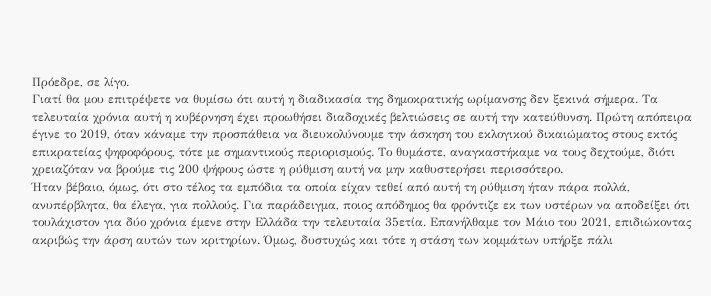Πρόεδρε, σε λίγο.
Γιατί θα μου επιτρέψετε να θυμίσω ότι αυτή η διαδικασία της δημοκρατικής ωρίμανσης δεν ξεκινά σήμερα. Τα τελευταία χρόνια αυτή η κυβέρνηση έχει προωθήσει διαδοχικές βελτιώσεις σε αυτή την κατεύθυνση. Πρώτη απόπειρα έγινε το 2019, όταν κάναμε την προσπάθεια να διευκολύνουμε την άσκηση του εκλογικού δικαιώματος στους εκτός επικρατείας ψηφοφόρους, τότε με σημαντικούς περιορισμούς. Το θυμάστε, αναγκαστήκαμε να τους δεχτούμε, διότι χρειαζόταν να βρούμε τις 200 ψήφους ώστε η ρύθμιση αυτή να μην καθυστερήσει περισσότερο.
Ήταν βέβαιο, όμως, ότι στο τέλος τα εμπόδια τα οποία είχαν τεθεί από αυτή τη ρύθμιση ήταν πάρα πολλά, ανυπέρβλητα, θα έλεγα, για πολλούς. Για παράδειγμα, ποιος απόδημος θα φρόντιζε εκ των υστέρων να αποδείξει ότι τουλάχιστον για δύο χρόνια έμενε στην Ελλάδα την τελευταία 35ετία. Επανήλθαμε τον Μάιο του 2021, επιδιώκοντας ακριβώς την άρση αυτών των κριτηρίων. Όμως, δυστυχώς και τότε η στάση των κομμάτων υπήρξε πάλι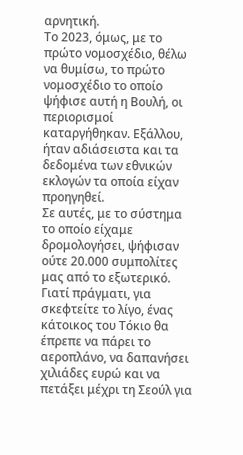αρνητική.
Το 2023, όμως, με το πρώτο νομοσχέδιο, θέλω να θυμίσω, το πρώτο νομοσχέδιο το οποίο ψήφισε αυτή η Βουλή, οι περιορισμοί καταργήθηκαν. Εξάλλου, ήταν αδιάσειστα και τα δεδομένα των εθνικών εκλογών τα οποία είχαν προηγηθεί.
Σε αυτές, με το σύστημα το οποίο είχαμε δρομολογήσει, ψήφισαν ούτε 20.000 συμπολίτες μας από το εξωτερικό. Γιατί πράγματι, για σκεφτείτε το λίγο, ένας κάτοικος του Τόκιο θα έπρεπε να πάρει το αεροπλάνο, να δαπανήσει χιλιάδες ευρώ και να πετάξει μέχρι τη Σεούλ για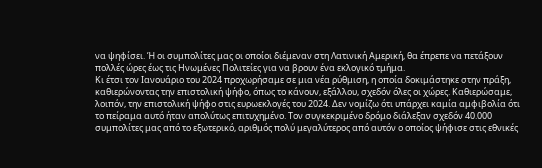να ψηφίσει. Ή οι συμπολίτες μας οι οποίοι διέμεναν στη Λατινική Αμερική, θα έπρεπε να πετάξουν πολλές ώρες έως τις Ηνωμένες Πολιτείες για να βρουν ένα εκλογικό τμήμα.
Κι έτσι τον Ιανουάριο του 2024 προχωρήσαμε σε μια νέα ρύθμιση, η οποία δοκιμάστηκε στην πράξη, καθιερώνοντας την επιστολική ψήφο, όπως το κάνουν, εξάλλου, σχεδόν όλες οι χώρες. Καθιερώσαμε, λοιπόν, την επιστολική ψήφο στις ευρωεκλογές του 2024. Δεν νομίζω ότι υπάρχει καμία αμφιβολία ότι το πείραμα αυτό ήταν απολύτως επιτυχημένο. Τον συγκεκριμένο δρόμο διάλεξαν σχεδόν 40.000 συμπολίτες μας από το εξωτερικό, αριθμός πολύ μεγαλύτερος από αυτόν ο οποίος ψήφισε στις εθνικές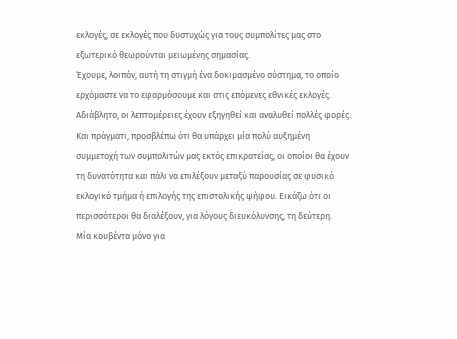εκλογές, σε εκλογές που δυστυχώς για τους συμπολίτες μας στο εξωτερικό θεωρούνται μειωμένης σημασίας.
Έχουμε, λοιπόν, αυτή τη στιγμή ένα δοκιμασμένο σύστημα, το οποίο ερχόμαστε να το εφαρμόσουμε και στις επόμενες εθνικές εκλογές. Αδιάβλητο, οι λεπτομέρειες έχουν εξηγηθεί και αναλυθεί πολλές φορές. Και πράγματι, προσβλέπω ότι θα υπάρχει μία πολύ αυξημένη συμμετοχή των συμπολιτών μας εκτός επικρατείας, οι οποίοι θα έχουν τη δυνατότητα και πάλι να επιλέξουν μεταξύ παρουσίας σε φυσικό εκλογικό τμήμα ή επιλογής της επιστολικής ψήφου. Εικάζω ότι οι περισσότεροι θα διαλέξουν, για λόγους διευκόλυνσης, τη δεύτερη.
Μία κουβέντα μόνο για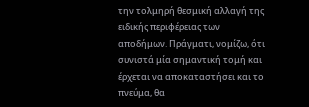την τολμηρή θεσμική αλλαγή της ειδικής περιφέρειας των αποδήμων. Πράγματι, νομίζω, ότι συνιστά μία σημαντική τομή και έρχεται να αποκαταστήσει και το πνεύμα, θα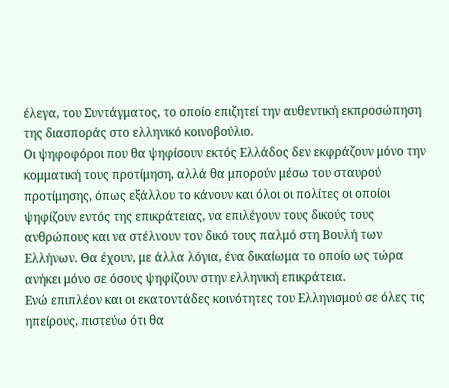έλεγα, του Συντάγματος, το οποίο επιζητεί την αυθεντική εκπροσώπηση της διασποράς στο ελληνικό κοινοβούλιο.
Οι ψηφοφόροι που θα ψηφίσουν εκτός Ελλάδος δεν εκφράζουν μόνο την κομματική τους προτίμηση, αλλά θα μπορούν μέσω του σταυρού προτίμησης, όπως εξάλλου το κάνουν και όλοι οι πολίτες οι οποίοι ψηφίζουν εντός της επικράτειας, να επιλέγουν τους δικούς τους ανθρώπους και να στέλνουν τον δικό τους παλμό στη Βουλή των Ελλήνων. Θα έχουν, με άλλα λόγια, ένα δικαίωμα το οποίο ως τώρα ανήκει μόνο σε όσους ψηφίζουν στην ελληνική επικράτεια.
Ενώ επιπλέον και οι εκατοντάδες κοινότητες του Ελληνισμού σε όλες τις ηπείρους, πιστεύω ότι θα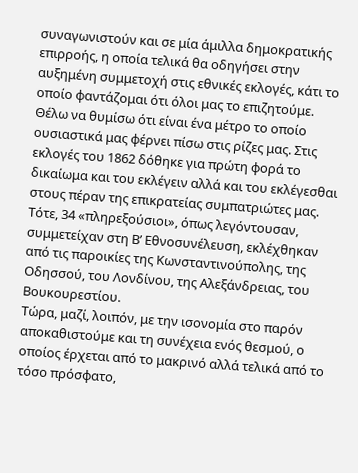συναγωνιστούν και σε μία άμιλλα δημοκρατικής επιρροής, η οποία τελικά θα οδηγήσει στην αυξημένη συμμετοχή στις εθνικές εκλογές, κάτι το οποίο φαντάζομαι ότι όλοι μας το επιζητούμε.
Θέλω να θυμίσω ότι είναι ένα μέτρο το οποίο ουσιαστικά μας φέρνει πίσω στις ρίζες μας. Στις εκλογές του 1862 δόθηκε για πρώτη φορά το δικαίωμα και του εκλέγειν αλλά και του εκλέγεσθαι στους πέραν της επικρατείας συμπατριώτες μας. Τότε, 34 «πληρεξούσιοι», όπως λεγόντουσαν, συμμετείχαν στη Β’ Εθνοσυνέλευση, εκλέχθηκαν από τις παροικίες της Κωνσταντινούπολης, της Οδησσού, του Λονδίνου, της Αλεξάνδρειας, του Βουκουρεστίου.
Τώρα, μαζί, λοιπόν, με την ισονομία στο παρόν αποκαθιστούμε και τη συνέχεια ενός θεσμού, ο οποίος έρχεται από το μακρινό αλλά τελικά από το τόσο πρόσφατο,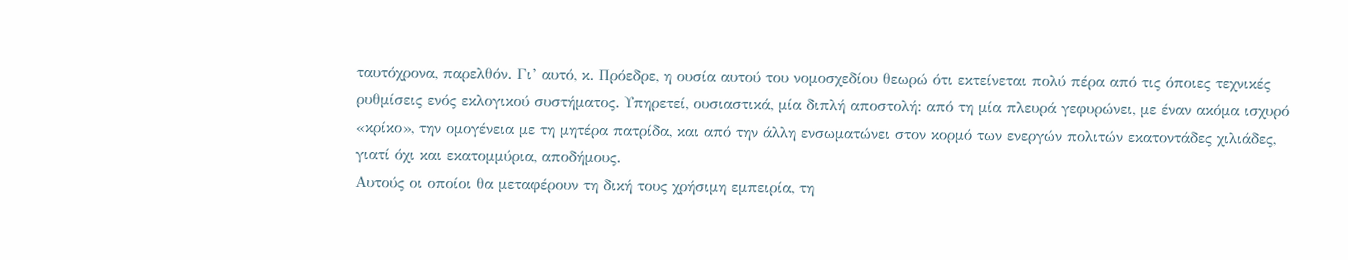ταυτόχρονα, παρελθόν. Γι’ αυτό, κ. Πρόεδρε, η ουσία αυτού του νομοσχεδίου θεωρώ ότι εκτείνεται πολύ πέρα από τις όποιες τεχνικές ρυθμίσεις ενός εκλογικού συστήματος. Υπηρετεί, ουσιαστικά, μία διπλή αποστολή: από τη μία πλευρά γεφυρώνει, με έναν ακόμα ισχυρό «κρίκο», την ομογένεια με τη μητέρα πατρίδα, και από την άλλη ενσωματώνει στον κορμό των ενεργών πολιτών εκατοντάδες χιλιάδες, γιατί όχι και εκατομμύρια, αποδήμους.
Αυτούς οι οποίοι θα μεταφέρουν τη δική τους χρήσιμη εμπειρία, τη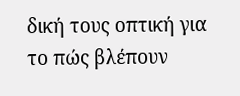δική τους οπτική για το πώς βλέπουν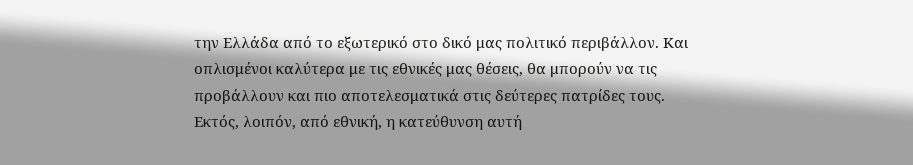την Ελλάδα από το εξωτερικό στο δικό μας πολιτικό περιβάλλον. Και οπλισμένοι καλύτερα με τις εθνικές μας θέσεις, θα μπορούν να τις προβάλλουν και πιο αποτελεσματικά στις δεύτερες πατρίδες τους. Εκτός, λοιπόν, από εθνική, η κατεύθυνση αυτή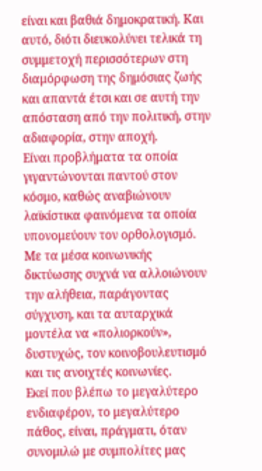είναι και βαθιά δημοκρατική. Και αυτό, διότι διευκολύνει τελικά τη συμμετοχή περισσότερων στη διαμόρφωση της δημόσιας ζωής και απαντά έτσι και σε αυτή την απόσταση από την πολιτική, στην αδιαφορία, στην αποχή.
Είναι προβλήματα τα οποία γιγαντώνονται παντού στον κόσμο, καθώς αναβιώνουν λαϊκίστικα φαινόμενα τα οποία υπονομεύουν τον ορθολογισμό. Με τα μέσα κοινωνικής δικτύωσης συχνά να αλλοιώνουν την αλήθεια, παράγοντας σύγχυση, και τα αυταρχικά μοντέλα να «πολιορκούν», δυστυχώς, τον κοινοβουλευτισμό και τις ανοιχτές κοινωνίες.
Εκεί που βλέπω το μεγαλύτερο ενδιαφέρον, το μεγαλύτερο πάθος, είναι, πράγματι, όταν συνομιλώ με συμπολίτες μας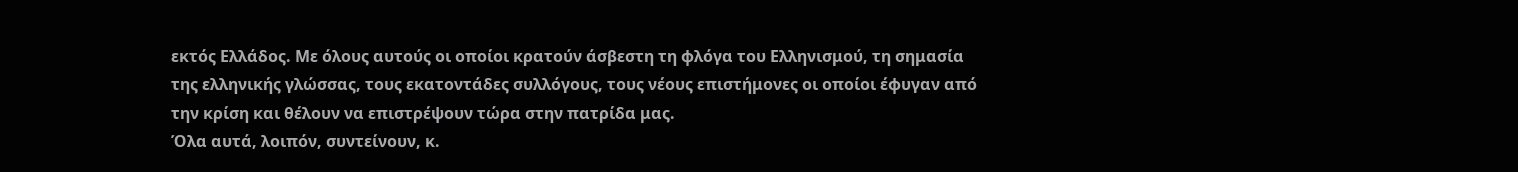εκτός Ελλάδος. Με όλους αυτούς οι οποίοι κρατούν άσβεστη τη φλόγα του Ελληνισμού, τη σημασία της ελληνικής γλώσσας, τους εκατοντάδες συλλόγους, τους νέους επιστήμονες οι οποίοι έφυγαν από την κρίση και θέλουν να επιστρέψουν τώρα στην πατρίδα μας.
Όλα αυτά, λοιπόν, συντείνουν, κ.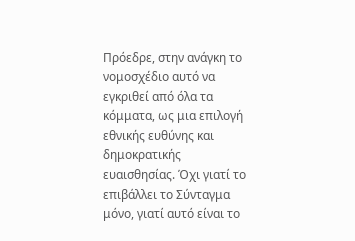Πρόεδρε, στην ανάγκη το νομοσχέδιο αυτό να εγκριθεί από όλα τα κόμματα, ως μια επιλογή εθνικής ευθύνης και δημοκρατικής ευαισθησίας. Όχι γιατί το επιβάλλει το Σύνταγμα μόνο, γιατί αυτό είναι το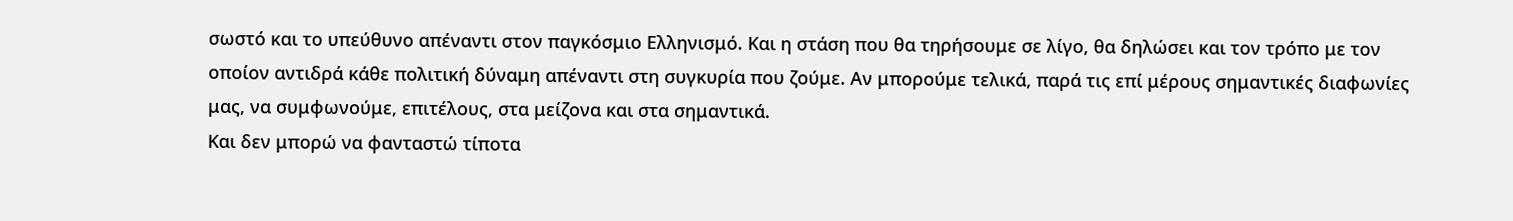σωστό και το υπεύθυνο απέναντι στον παγκόσμιο Ελληνισμό. Και η στάση που θα τηρήσουμε σε λίγο, θα δηλώσει και τον τρόπο με τον οποίον αντιδρά κάθε πολιτική δύναμη απέναντι στη συγκυρία που ζούμε. Αν μπορούμε τελικά, παρά τις επί μέρους σημαντικές διαφωνίες μας, να συμφωνούμε, επιτέλους, στα μείζονα και στα σημαντικά.
Και δεν μπορώ να φανταστώ τίποτα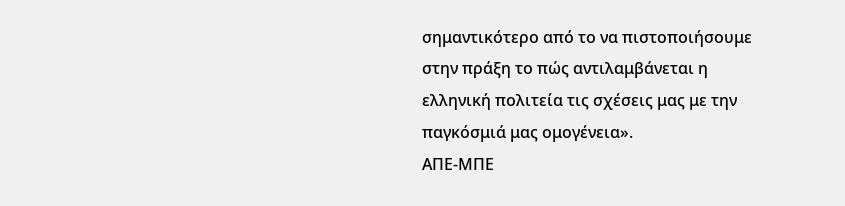σημαντικότερο από το να πιστοποιήσουμε στην πράξη το πώς αντιλαμβάνεται η ελληνική πολιτεία τις σχέσεις μας με την παγκόσμιά μας ομογένεια».
ΑΠΕ-ΜΠΕ